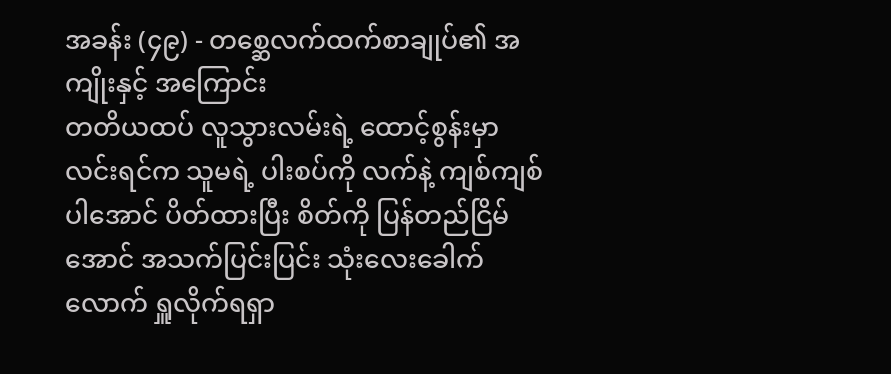အခန်း (၄၉) - တစ္ဆေလက်ထက်စာချုပ်၏ အကျိုးနှင့် အကြောင်း
တတိယထပ် လူသွားလမ်းရဲ့ ထောင့်စွန်းမှာ လင်းရင်က သူမရဲ့ ပါးစပ်ကို လက်နဲ့ ကျစ်ကျစ်ပါအောင် ပိတ်ထားပြီး စိတ်ကို ပြန်တည်ငြိမ်အောင် အသက်ပြင်းပြင်း သုံးလေးခေါက်လောက် ရှူလိုက်ရရှာ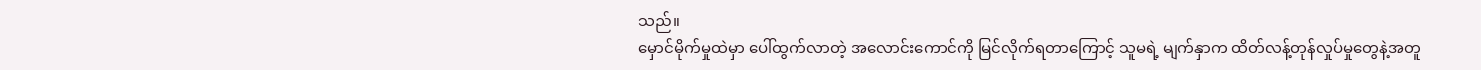သည်။
မှောင်မိုက်မှုထဲမှာ ပေါ်ထွက်လာတဲ့ အလောင်းကောင်ကို မြင်လိုက်ရတာကြောင့် သူမရဲ့ မျက်နှာက ထိတ်လန့်တုန်လှုပ်မှုတွေနဲ့အတူ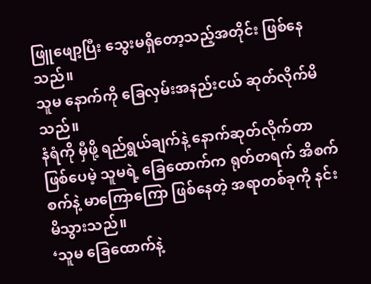ဖြူဖျော့ပြီး သွေးမရှိတော့သည့်အတိုင်း ဖြစ်နေသည်။
သူမ နောက်ကို ခြေလှမ်းအနည်းငယ် ဆုတ်လိုက်မိသည်။
နံရံကို မှီဖို့ ရည်ရွယ်ချက်နဲ့ နောက်ဆုတ်လိုက်တာ ဖြစ်ပေမဲ့ သူမရဲ့ ခြေထောက်က ရုတ်တရက် အိစက်စက်နဲ့ မာကြောကြော ဖြစ်နေတဲ့ အရာတစ်ခုကို နင်းမိသွားသည်။
‘သူမ ခြေထောက်နဲ့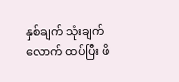နှစ်ချက် သုံးချက်လောက် ထပ်ပြီး ဖိ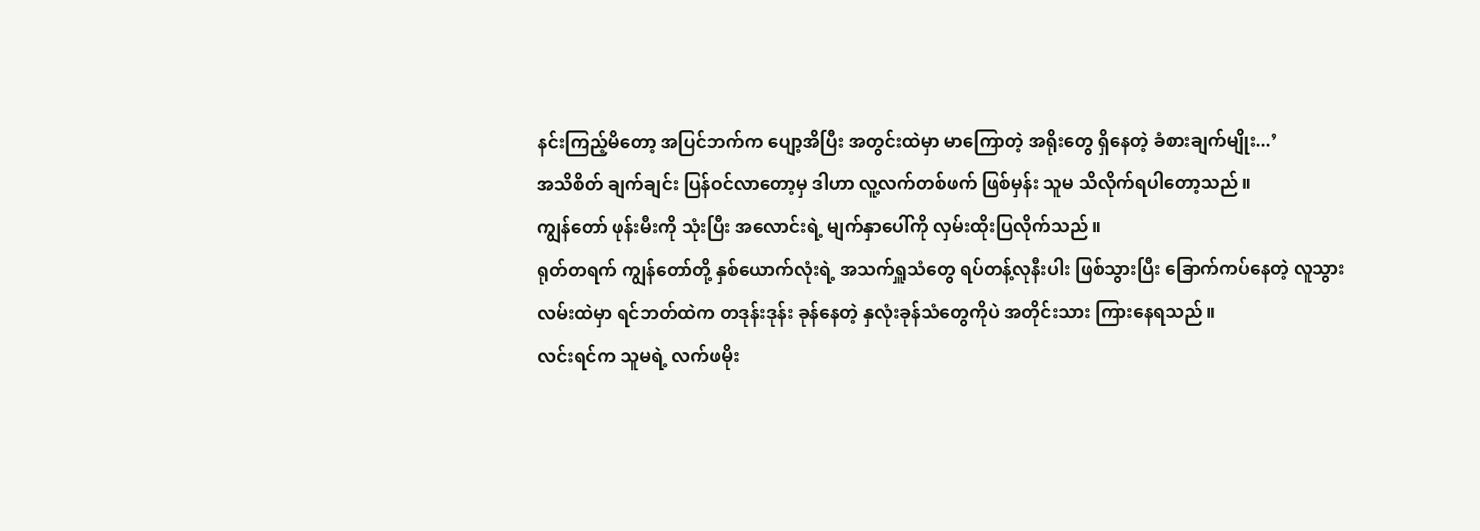နင်းကြည့်မိတော့ အပြင်ဘက်က ပျော့အိပြီး အတွင်းထဲမှာ မာကြောတဲ့ အရိုးတွေ ရှိနေတဲ့ ခံစားချက်မျိုး...’
အသိစိတ် ချက်ချင်း ပြန်ဝင်လာတော့မှ ဒါဟာ လူ့လက်တစ်ဖက် ဖြစ်မှန်း သူမ သိလိုက်ရပါတော့သည်။
ကျွန်တော် ဖုန်းမီးကို သုံးပြီး အလောင်းရဲ့ မျက်နှာပေါ်ကို လှမ်းထိုးပြလိုက်သည်။
ရုတ်တရက် ကျွန်တော်တို့ နှစ်ယောက်လုံးရဲ့ အသက်ရှူသံတွေ ရပ်တန့်လုနီးပါး ဖြစ်သွားပြီး ခြောက်ကပ်နေတဲ့ လူသွားလမ်းထဲမှာ ရင်ဘတ်ထဲက တဒုန်းဒုန်း ခုန်နေတဲ့ နှလုံးခုန်သံတွေကိုပဲ အတိုင်းသား ကြားနေရသည်။
လင်းရင်က သူမရဲ့ လက်ဖမိုး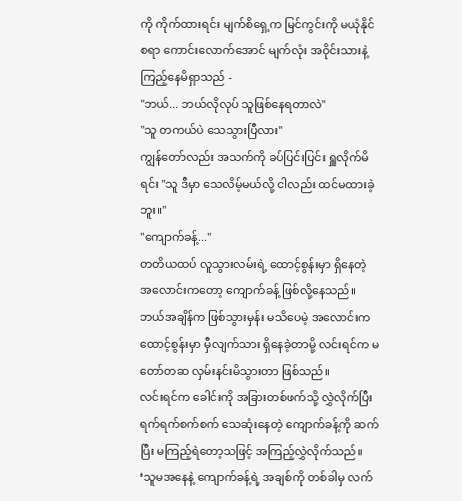ကို ကိုက်ထားရင်း မျက်စိရှေ့က မြင်ကွင်းကို မယုံနိုင်စရာ ကောင်းလောက်အောင် မျက်လုံး အဝိုင်းသားနဲ့ ကြည့်နေမိရှာသည် -
"ဘယ်... ဘယ်လိုလုပ် သူဖြစ်နေရတာလဲ"
"သူ တကယ်ပဲ သေသွားပြီလား"
ကျွန်တော်လည်း အသက်ကို ခပ်ပြင်းပြင်း ရှူလိုက်မိရင်း "သူ ဒီမှာ သေလိမ့်မယ်လို့ ငါလည်း ထင်မထားခဲ့ဘူး။"
"ကျောက်ခန့်..."
တတိယထပ် လူသွားလမ်းရဲ့ ထောင့်စွန်းမှာ ရှိနေတဲ့ အလောင်းကတော့ ကျောက်ခန့် ဖြစ်လို့နေသည်။
ဘယ်အချိန်က ဖြစ်သွားမှန်း မသိပေမဲ့ အလောင်းက ထောင့်စွန်းမှာ မှီလျက်သား ရှိနေခဲ့တာမို့ လင်းရင်က မတော်တဆ လှမ်းနင်းမိသွားတာ ဖြစ်သည်။
လင်းရင်က ခေါင်းကို အခြားတစ်ဖက်သို့ လွှဲလိုက်ပြီး ရက်ရက်စက်စက် သေဆုံးနေတဲ့ ကျောက်ခန့်ကို ဆက်ပြီး မကြည့်ရဲတော့သဖြင့် အကြည့်လွှဲလိုက်သည်။
‘သူမအနေနဲ့ ကျောက်ခန့်ရဲ့ အချစ်ကို တစ်ခါမှ လက်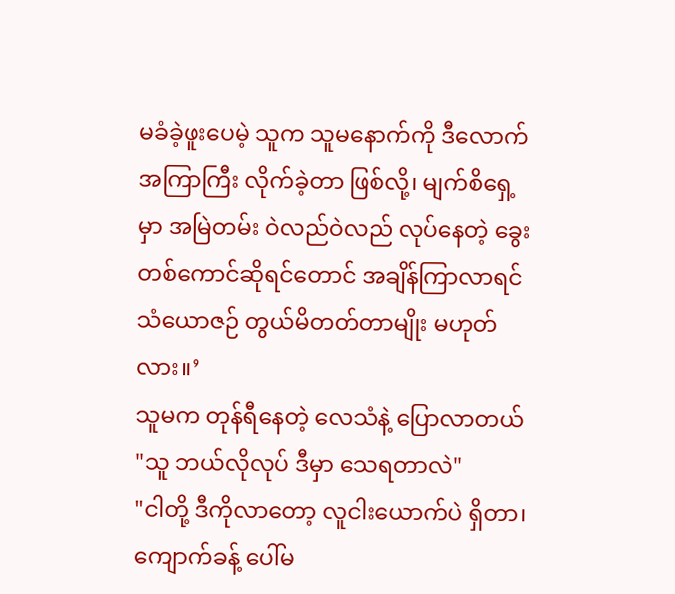မခံခဲ့ဖူးပေမဲ့ သူက သူမနောက်ကို ဒီလောက်အကြာကြီး လိုက်ခဲ့တာ ဖြစ်လို့၊ မျက်စိရှေ့မှာ အမြဲတမ်း ဝဲလည်ဝဲလည် လုပ်နေတဲ့ ခွေးတစ်ကောင်ဆိုရင်တောင် အချိန်ကြာလာရင် သံယောဇဉ် တွယ်မိတတ်တာမျိုး မဟုတ်လား။’
သူမက တုန်ရီနေတဲ့ လေသံနဲ့ ပြောလာတယ် "သူ ဘယ်လိုလုပ် ဒီမှာ သေရတာလဲ"
"ငါတို့ ဒီကိုလာတော့ လူငါးယောက်ပဲ ရှိတာ၊ ကျောက်ခန့် ပေါ်မ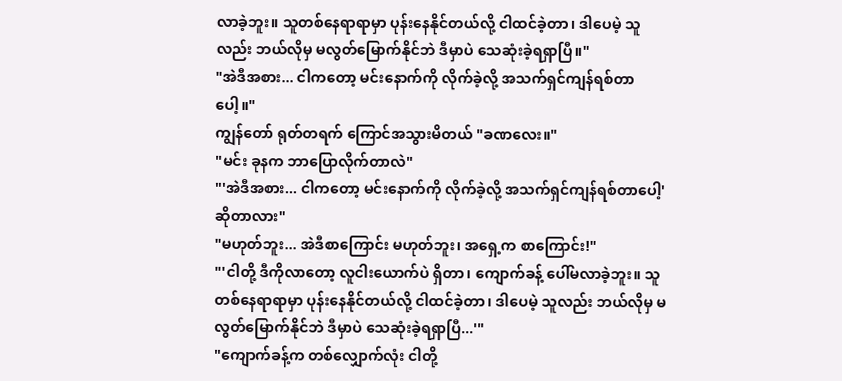လာခဲ့ဘူး။ သူတစ်နေရာရာမှာ ပုန်းနေနိုင်တယ်လို့ ငါထင်ခဲ့တာ၊ ဒါပေမဲ့ သူလည်း ဘယ်လိုမှ မလွတ်မြောက်နိုင်ဘဲ ဒီမှာပဲ သေဆုံးခဲ့ရရှာပြီ။"
"အဲဒီအစား... ငါကတော့ မင်းနောက်ကို လိုက်ခဲ့လို့ အသက်ရှင်ကျန်ရစ်တာပေါ့။"
ကျွန်တော် ရုတ်တရက် ကြောင်အသွားမိတယ် "ခဏလေး။"
"မင်း ခုနက ဘာပြောလိုက်တာလဲ"
"'အဲဒီအစား... ငါကတော့ မင်းနောက်ကို လိုက်ခဲ့လို့ အသက်ရှင်ကျန်ရစ်တာပေါ့' ဆိုတာလား"
"မဟုတ်ဘူး... အဲဒီစာကြောင်း မဟုတ်ဘူး၊ အရှေ့က စာကြောင်း!"
"'ငါတို့ ဒီကိုလာတော့ လူငါးယောက်ပဲ ရှိတာ၊ ကျောက်ခန့် ပေါ်မလာခဲ့ဘူး။ သူတစ်နေရာရာမှာ ပုန်းနေနိုင်တယ်လို့ ငါထင်ခဲ့တာ၊ ဒါပေမဲ့ သူလည်း ဘယ်လိုမှ မလွတ်မြောက်နိုင်ဘဲ ဒီမှာပဲ သေဆုံးခဲ့ရရှာပြီ...'"
"ကျောက်ခန့်က တစ်လျှောက်လုံး ငါတို့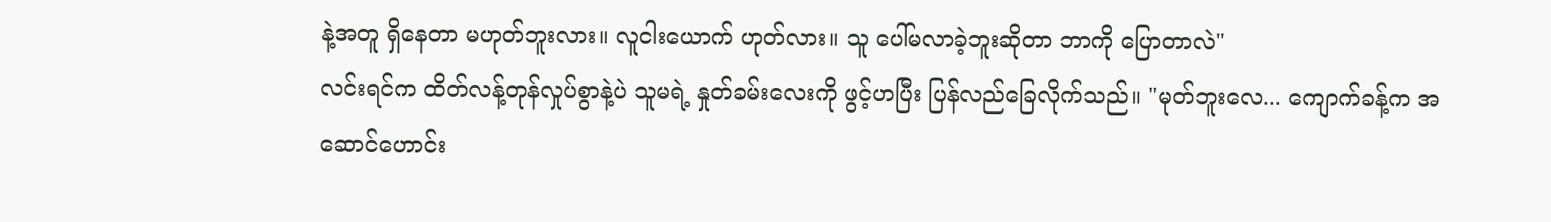နဲ့အတူ ရှိနေတာ မဟုတ်ဘူးလား။ လူငါးယောက် ဟုတ်လား။ သူ ပေါ်မလာခဲ့ဘူးဆိုတာ ဘာကို ပြောတာလဲ"
လင်းရင်က ထိတ်လန့်တုန်လှုပ်စွာနဲ့ပဲ သူမရဲ့ နှုတ်ခမ်းလေးကို ဖွင့်ဟပြီး ပြန်လည်ခြေလိုက်သည်။ "မုတ်ဘူးလေ... ကျောက်ခန့်က အဆောင်ဟောင်း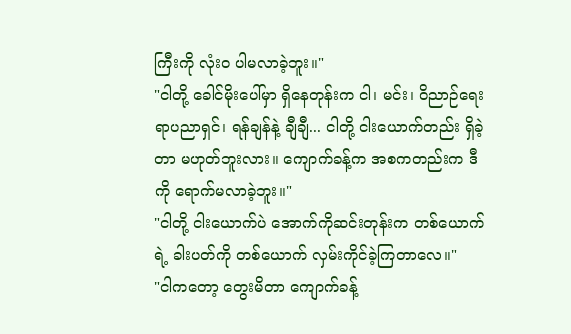ကြီးကို လုံးဝ ပါမလာခဲ့ဘူး။"
"ငါတို့ ခေါင်မိုးပေါ်မှာ ရှိနေတုန်းက ငါ၊ မင်း၊ ဝိညာဉ်ရေးရာပညာရှင်၊ ရန်ချန်နဲ့ ချီချီ... ငါတို့ ငါးယောက်တည်း ရှိခဲ့တာ မဟုတ်ဘူးလား။ ကျောက်ခန့်က အစကတည်းက ဒီကို ရောက်မလာခဲ့ဘူး။"
"ငါတို့ ငါးယောက်ပဲ အောက်ကိုဆင်းတုန်းက တစ်ယောက်ရဲ့ ခါးပတ်ကို တစ်ယောက် လှမ်းကိုင်ခဲ့ကြတာလေ။"
"ငါကတော့ တွေးမိတာ ကျောက်ခန့်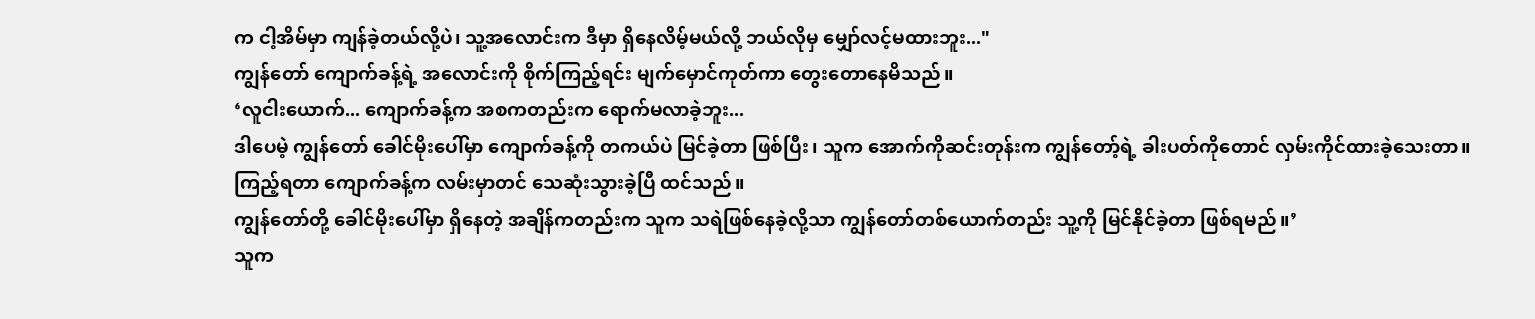က ငါ့အိမ်မှာ ကျန်ခဲ့တယ်လို့ပဲ၊ သူ့အလောင်းက ဒီမှာ ရှိနေလိမ့်မယ်လို့ ဘယ်လိုမှ မျှော်လင့်မထားဘူး..."
ကျွန်တော် ကျောက်ခန့်ရဲ့ အလောင်းကို စိုက်ကြည့်ရင်း မျက်မှောင်ကုတ်ကာ တွေးတောနေမိသည်။
‘လူငါးယောက်... ကျောက်ခန့်က အစကတည်းက ရောက်မလာခဲ့ဘူး...
ဒါပေမဲ့ ကျွန်တော် ခေါင်မိုးပေါ်မှာ ကျောက်ခန့်ကို တကယ်ပဲ မြင်ခဲ့တာ ဖြစ်ပြီး၊ သူက အောက်ကိုဆင်းတုန်းက ကျွန်တော့်ရဲ့ ခါးပတ်ကိုတောင် လှမ်းကိုင်ထားခဲ့သေးတာ။
ကြည့်ရတာ ကျောက်ခန့်က လမ်းမှာတင် သေဆုံးသွားခဲ့ပြီ ထင်သည်။
ကျွန်တော်တို့ ခေါင်မိုးပေါ်မှာ ရှိနေတဲ့ အချိန်ကတည်းက သူက သရဲဖြစ်နေခဲ့လို့သာ ကျွန်တော်တစ်ယောက်တည်း သူ့ကို မြင်နိုင်ခဲ့တာ ဖြစ်ရမည်။’
သူက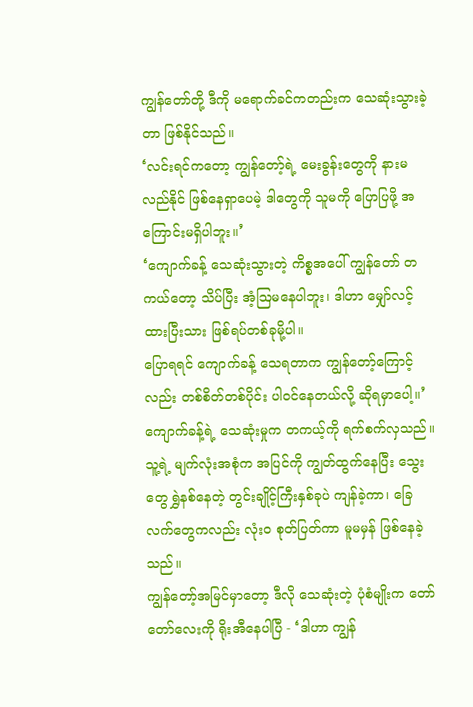ကျွန်တော်တို့ ဒီကို မရောက်ခင်ကတည်းက သေဆုံးသွားခဲ့တာ ဖြစ်နိုင်သည်။
‘လင်းရင်ကတော့ ကျွန်တော့်ရဲ့ မေးခွန်းတွေကို နားမလည်နိုင် ဖြစ်နေရှာပေမဲ့ ဒါတွေကို သူမကို ပြောပြဖို့ အကြောင်းမရှိပါဘူး။’
‘ကျောက်ခန့် သေဆုံးသွားတဲ့ ကိစ္စအပေါ် ကျွန်တော် တကယ်တော့ သိပ်ပြီး အံ့ဩမနေပါဘူး၊ ဒါဟာ မျှော်လင့်ထားပြီးသား ဖြစ်ရပ်တစ်ခုမို့ပါ။
ပြောရရင် ကျောက်ခန့် သေရတာက ကျွန်တော့်ကြောင့်လည်း တစ်စိတ်တစ်ပိုင်း ပါဝင်နေတယ်လို့ ဆိုရမှာပေါ့။’
ကျောက်ခန့်ရဲ့ သေဆုံးမှုက တကယ့်ကို ရက်စက်လှသည်။ သူ့ရဲ့ မျက်လုံးအစုံက အပြင်ကို ကျွတ်ထွက်နေပြီး သွေးတွေ ရွှဲနစ်နေတဲ့ တွင်းချိုင့်ကြီးနှစ်ခုပဲ ကျန်ခဲ့ကာ၊ ခြေလက်တွေကလည်း လုံးဝ စုတ်ပြတ်ကာ မူမမှန် ဖြစ်နေခဲ့သည်။
ကျွန်တော့်အမြင်မှာတော့ ဒီလို သေဆုံးတဲ့ ပုံစံမျိုးက တော်တော်လေးကို ရိုးအီနေပါပြီ - ‘ဒါဟာ ကျွန်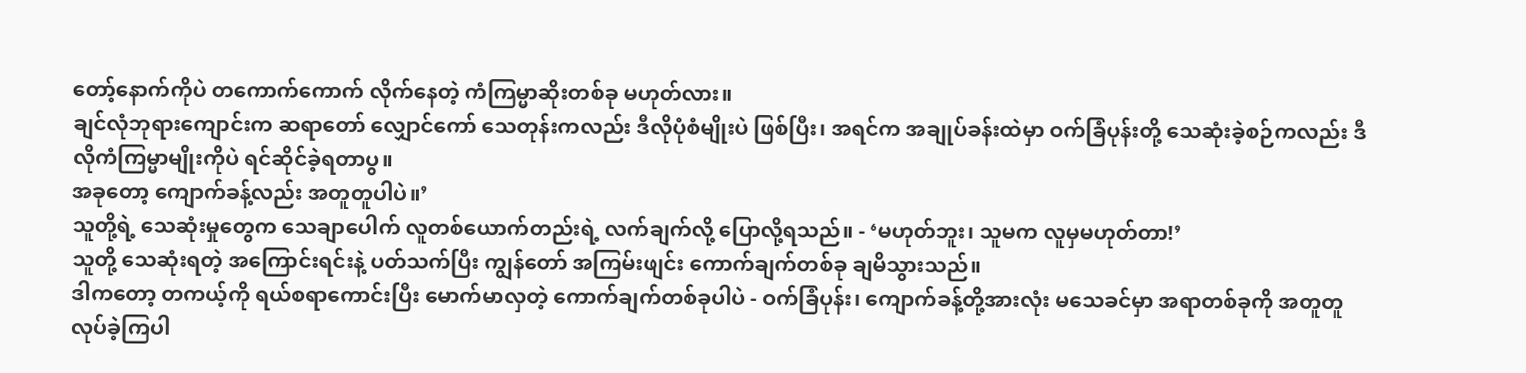တော့်နောက်ကိုပဲ တကောက်ကောက် လိုက်နေတဲ့ ကံကြမ္မာဆိုးတစ်ခု မဟုတ်လား။
ချင်လုံဘုရားကျောင်းက ဆရာတော် လျှောင်ကော် သေတုန်းကလည်း ဒီလိုပုံစံမျိုးပဲ ဖြစ်ပြီး၊ အရင်က အချုပ်ခန်းထဲမှာ ဝက်ခြံပုန်းတို့ သေဆုံးခဲ့စဉ်ကလည်း ဒီလိုကံကြမ္မာမျိုးကိုပဲ ရင်ဆိုင်ခဲ့ရတာပွ။
အခုတော့ ကျောက်ခန့်လည်း အတူတူပါပဲ။’
သူတို့ရဲ့ သေဆုံးမှုတွေက သေချာပေါက် လူတစ်ယောက်တည်းရဲ့ လက်ချက်လို့ ပြောလို့ရသည်။ - ‘မဟုတ်ဘူး၊ သူမက လူမှမဟုတ်တာ!’
သူတို့ သေဆုံးရတဲ့ အကြောင်းရင်းနဲ့ ပတ်သက်ပြီး ကျွန်တော် အကြမ်းဖျင်း ကောက်ချက်တစ်ခု ချမိသွားသည်။
ဒါကတော့ တကယ့်ကို ရယ်စရာကောင်းပြီး မောက်မာလှတဲ့ ကောက်ချက်တစ်ခုပါပဲ - ဝက်ခြံပုန်း၊ ကျောက်ခန့်တို့အားလုံး မသေခင်မှာ အရာတစ်ခုကို အတူတူ လုပ်ခဲ့ကြပါ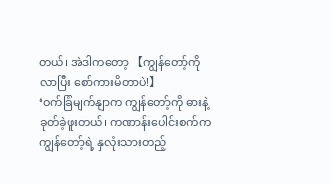တယ်၊ အဲဒါကတော့ 【ကျွန်တော့်ကို လာပြီး စော်ကားမိတာပဲ!】
‘ဝက်ခြံမျက်နျာက ကျွန်တော့်ကို ဓားနဲ့ ခုတ်ခဲ့ဖူးတယ်၊ ကဏာန်းပေါင်းစက်က ကျွန်တော့်ရဲ့ နှလုံးသားတည့်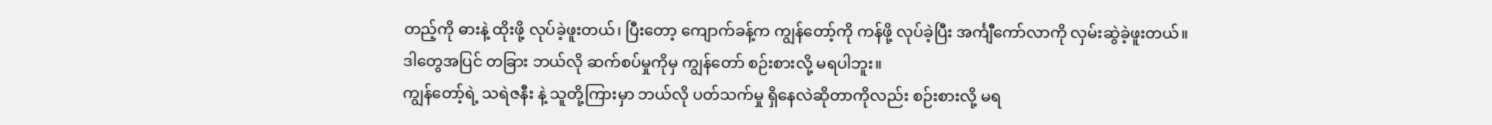တည့်ကို ဓားနဲ့ ထိုးဖို့ လုပ်ခဲ့ဖူးတယ်၊ ပြီးတော့ ကျောက်ခန့်က ကျွန်တော့်ကို ကန်ဖို့ လုပ်ခဲ့ပြီး အင်္ကျီကော်လာကို လှမ်းဆွဲခဲ့ဖူးတယ်။
ဒါတွေအပြင် တခြား ဘယ်လို ဆက်စပ်မှုကိုမှ ကျွန်တော် စဉ်းစားလို့ မရပါဘူး။
ကျွန်တော့်ရဲ့ သရဲဇနီး နဲ့ သူတို့ကြားမှာ ဘယ်လို ပတ်သက်မှု ရှိနေလဲဆိုတာကိုလည်း စဉ်းစားလို့ မရ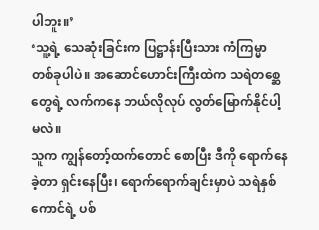ပါဘူး။’
‘သူ့ရဲ့ သေဆုံးခြင်းက ပြဋ္ဌာန်းပြီးသား ကံကြမ္မာတစ်ခုပါပဲ။ အဆောင်ဟောင်းကြီးထဲက သရဲတစ္ဆေတွေရဲ့ လက်ကနေ ဘယ်လိုလုပ် လွတ်မြောက်နိုင်ပါ့မလဲ။
သူက ကျွန်တော့်ထက်တောင် စောပြီး ဒီကို ရောက်နေခဲ့တာ ရှင်းနေပြီး၊ ရောက်ရောက်ချင်းမှာပဲ သရဲနှစ်ကောင်ရဲ့ ပစ်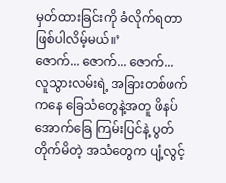မှတ်ထားခြင်းကို ခံလိုက်ရတာ ဖြစ်ပါလိမ့်မယ်။’
ဇောက်... ဇောက်... ဇောက်...
လူသွားလမ်းရဲ့ အခြားတစ်ဖက်ကနေ ခြေသံတွေနဲ့အတူ ဖိနပ်အောက်ခြေ ကြမ်းပြင်နဲ့ ပွတ်တိုက်မိတဲ့ အသံတွေက ပျံ့လွင့်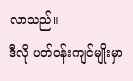လာသည်။
ဒီလို ပတ်ဝန်းကျင်မျိုးမှာ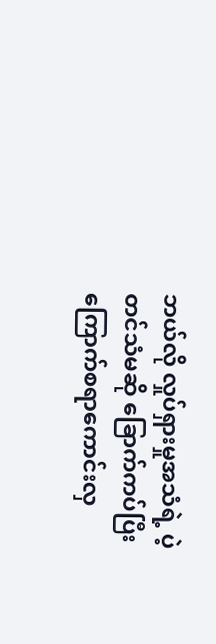ဘယ်လို လှုပ်ရှားမှုအသံရဲ့ ပဲ့တင်သံမဆို ခြောက်ကပ်ပြီး ကြောက်စရာကောင်းလှ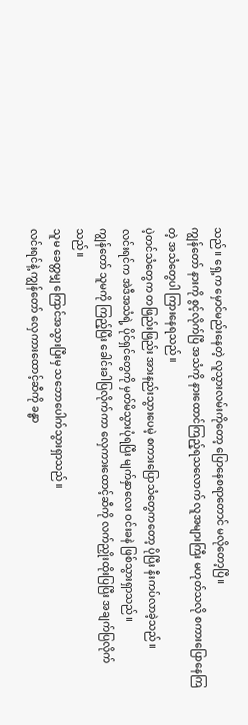သည်။ ရှေ့က မှောင်မည်းနေတဲ့ လူသွားလမ်းကိုတော့ ပြောနေစရာတောင် မလိုတော့ပြီ။
ကျွန်တော် နားကို စွင့်လိုက်ပြီ အသံကို နားထောင်ကြည့်ရသလောက် လူအများကြီး မဟုတ်သလို စကားပြောနေကြတဲ့ အသံတွေပါ ကြားနေရသည်။
ပဲ့တင်သံတွေက တဖြည်းဖြည်း အားနည်းသွားပေမဲ့ စကားပြောသံတွေကတော့ ပိုပြီး နီးကပ်လာခဲ့သည်။
လင်းရင်က အဲဒီအသံရဲ့ ပိုင်ရှင်တွေကို မှတ်မိသွားပုံရပြီး မျက်နှာလေး ဝင်းခနဲ ဖြစ်သွားရှာသည်။
ကျွန်တော် သူမကို ကြည့်ပြီး ခေါင်းခါပြလိုက်ကာ လှေကားထောင့်ဆီကို လက်ညှိုးထိုးပြပြီး အချက်ပြလိုက်သည်။
သူမ ခေတ္တမျှ ကြောင်အသွားပြီးမှ သဘောပေါက်သွားရှာသည်။
လင်းရင်နဲ့ ကျွန်တော် လှေကားထောင့်ဆီကို ခန္ဓာ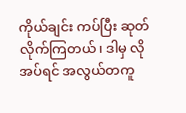ကိုယ်ချင်း ကပ်ပြီး ဆုတ်လိုက်ကြတယ်၊ ဒါမှ လိုအပ်ရင် အလွယ်တကူ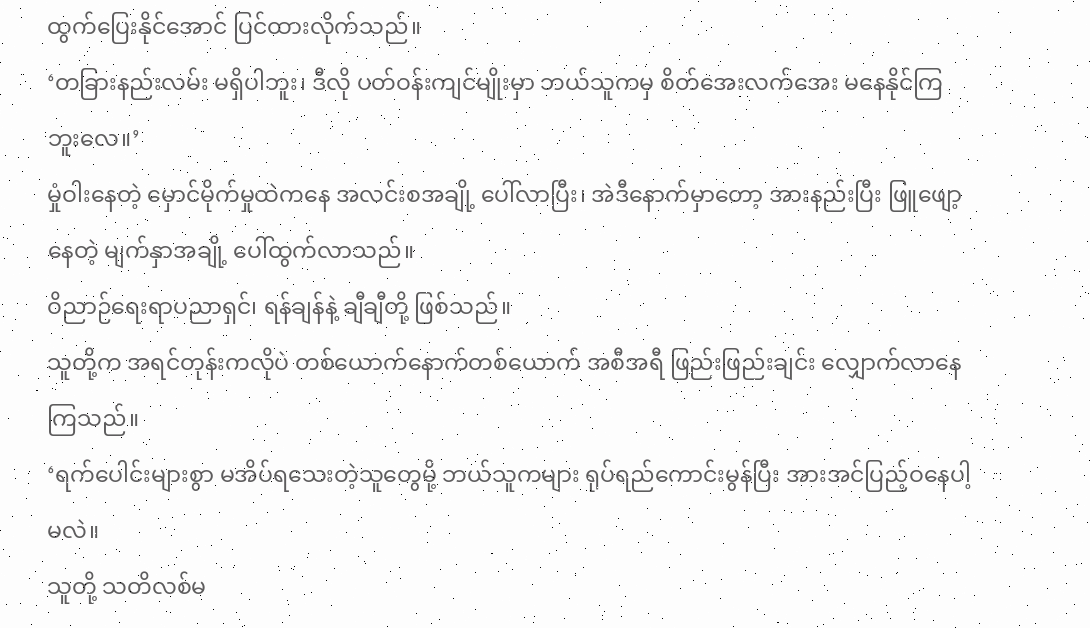ထွက်ပြေးနိုင်အောင် ပြင်ထားလိုက်သည်။
‘တခြားနည်းလမ်း မရှိပါဘူး၊ ဒီလို ပတ်ဝန်းကျင်မျိုးမှာ ဘယ်သူကမှ စိတ်အေးလက်အေး မနေနိုင်ကြဘူးလေ။’
မှုံဝါးနေတဲ့ မှောင်မိုက်မှုထဲကနေ အလင်းစအချို့ ပေါ်လာပြီး၊ အဲဒီနောက်မှာတော့ အားနည်းပြီး ဖြူဖျော့နေတဲ့ မျက်နှာအချို့ ပေါ်ထွက်လာသည်။
ဝိညာဉ်ရေးရာပညာရှင်၊ ရန်ချန်နဲ့ ချီချီတို့ ဖြစ်သည်။
သူတို့က အရင်တုန်းကလိုပဲ တစ်ယောက်နောက်တစ်ယောက် အစီအရီ ဖြည်းဖြည်းချင်း လျှောက်လာနေကြသည်။
‘ရက်ပေါင်းများစွာ မအိပ်ရသေးတဲ့သူတွေမို့ ဘယ်သူကများ ရုပ်ရည်ကောင်းမွန်ပြီး အားအင်ပြည့်ဝနေပါ့မလဲ။
သူတို့ သတိလစ်မ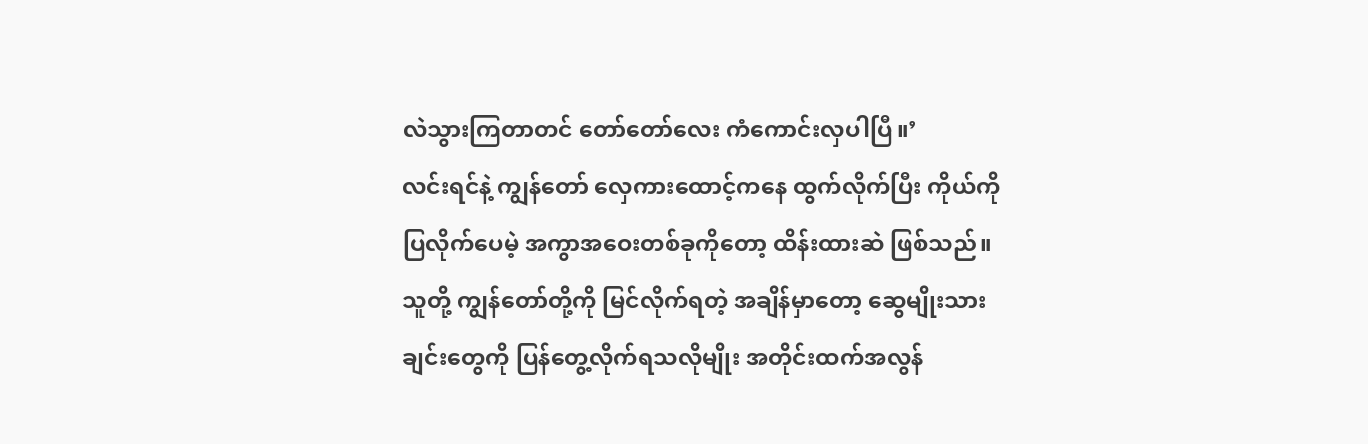လဲသွားကြတာတင် တော်တော်လေး ကံကောင်းလှပါပြီ။’
လင်းရင်နဲ့ ကျွန်တော် လှေကားထောင့်ကနေ ထွက်လိုက်ပြီး ကိုယ်ကို ပြလိုက်ပေမဲ့ အကွာအဝေးတစ်ခုကိုတော့ ထိန်းထားဆဲ ဖြစ်သည်။
သူတို့ ကျွန်တော်တို့ကို မြင်လိုက်ရတဲ့ အချိန်မှာတော့ ဆွေမျိုးသားချင်းတွေကို ပြန်တွေ့လိုက်ရသလိုမျိုး အတိုင်းထက်အလွန်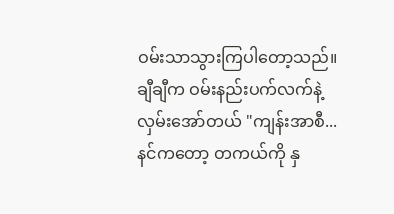ဝမ်းသာသွားကြပါတော့သည်။
ချီချီက ဝမ်းနည်းပက်လက်နဲ့ လှမ်းအော်တယ် "ကျန်းအာစီ... နင်ကတော့ တကယ်ကို နှ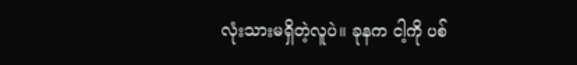လုံးသားမရှိတဲ့လူပဲ။ ခုနက ငါ့ကို ပစ်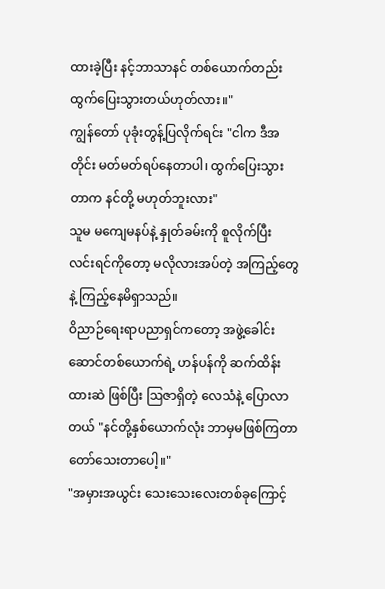ထားခဲ့ပြီး နင့်ဘာသာနင် တစ်ယောက်တည်း ထွက်ပြေးသွားတယ်ဟုတ်လား။"
ကျွန်တော် ပုခုံးတွန့်ပြလိုက်ရင်း "ငါက ဒီအတိုင်း မတ်မတ်ရပ်နေတာပါ၊ ထွက်ပြေးသွားတာက နင်တို့ မဟုတ်ဘူးလား"
သူမ မကျေမနပ်နဲ့ နှုတ်ခမ်းကို စူလိုက်ပြီး လင်းရင်ကိုတော့ မလိုလားအပ်တဲ့ အကြည့်တွေနဲ့ ကြည့်နေမိရှာသည်။
ဝိညာဉ်ရေးရာပညာရှင်ကတော့ အဖွဲ့ခေါင်းဆောင်တစ်ယောက်ရဲ့ ဟန်ပန်ကို ဆက်ထိန်းထားဆဲ ဖြစ်ပြီး ဩဇာရှိတဲ့ လေသံနဲ့ ပြောလာတယ် "နင်တို့နှစ်ယောက်လုံး ဘာမှမဖြစ်ကြတာ တော်သေးတာပေါ့။"
"အမှားအယွင်း သေးသေးလေးတစ်ခုကြောင့်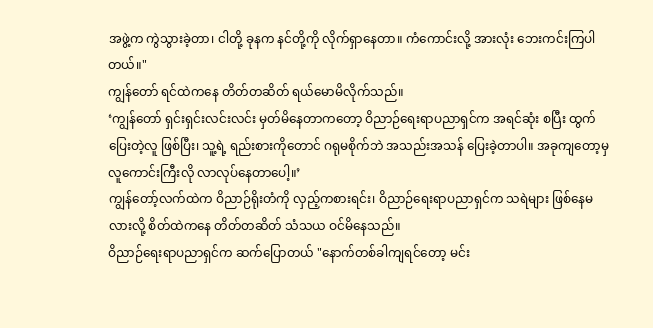အဖွဲ့က ကွဲသွားခဲ့တာ၊ ငါတို့ ခုနက နင်တို့ကို လိုက်ရှာနေတာ။ ကံကောင်းလို့ အားလုံး ဘေးကင်းကြပါတယ်။"
ကျွန်တော် ရင်ထဲကနေ တိတ်တဆိတ် ရယ်မောမိလိုက်သည်။
‘ကျွန်တော် ရှင်းရှင်းလင်းလင်း မှတ်မိနေတာကတော့ ဝိညာဉ်ရေးရာပညာရှင်က အရင်ဆုံး စပြီး ထွက်ပြေးတဲ့လူ ဖြစ်ပြီး၊ သူ့ရဲ့ ရည်းစားကိုတောင် ဂရုမစိုက်ဘဲ အသည်းအသန် ပြေးခဲ့တာပါ။ အခုကျတော့မှ လူကောင်းကြီးလို လာလုပ်နေတာပေါ့။’
ကျွန်တော့်လက်ထဲက ဝိညာဉ်ရိုးတံကို လှည့်ကစားရင်း၊ ဝိညာဉ်ရေးရာပညာရှင်က သရဲများ ဖြစ်နေမလားလို့ စိတ်ထဲကနေ တိတ်တဆိတ် သံသယ ဝင်မိနေသည်။
ဝိညာဉ်ရေးရာပညာရှင်က ဆက်ပြောတယ် "နောက်တစ်ခါကျရင်တော့ မင်း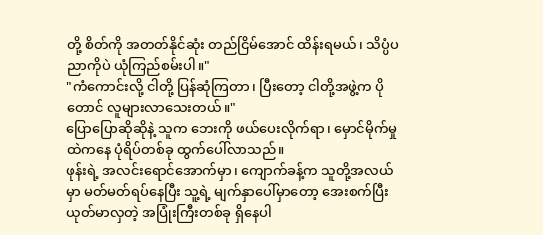တို့ စိတ်ကို အတတ်နိုင်ဆုံး တည်ငြိမ်အောင် ထိန်းရမယ်၊ သိပ္ပံပညာကိုပဲ ယုံကြည်စမ်းပါ။"
"ကံကောင်းလို့ ငါတို့ ပြန်ဆုံကြတာ၊ ပြီးတော့ ငါတို့အဖွဲ့က ပိုတောင် လူများလာသေးတယ်။"
ပြောပြောဆိုဆိုနဲ့ သူက ဘေးကို ဖယ်ပေးလိုက်ရာ၊ မှောင်မိုက်မှုထဲကနေ ပုံရိပ်တစ်ခု ထွက်ပေါ်လာသည်။
ဖုန်းရဲ့ အလင်းရောင်အောက်မှာ၊ ကျောက်ခန့်က သူတို့အလယ်မှာ မတ်မတ်ရပ်နေပြီး သူ့ရဲ့ မျက်နှာပေါ်မှာတော့ အေးစက်ပြီး ယုတ်မာလှတဲ့ အပြုံးကြီးတစ်ခု ရှိနေပါ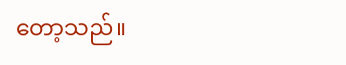တော့သည်။